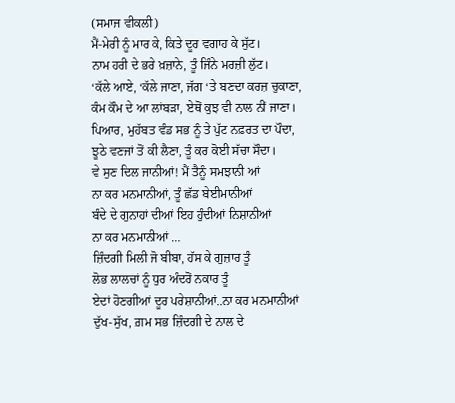(ਸਮਾਜ ਵੀਕਲੀ)
ਮੈਂ-ਮੇਰੀ ਨੂੰ ਮਾਰ ਕੇ, ਕਿਤੇ ਦੂਰ ਵਗਾਹ ਕੇ ਸੁੱਟ।
ਨਾਮ ਹਰੀ ਦੇ ਭਰੇ ਖ਼ਜ਼ਾਨੇ, ਤੂੰ ਜਿੰਨੇ ਮਰਜ਼ੀ ਲੁੱਟ।
‘ਕੱਲੇ ਆਏ, ‘ਕੱਲੇ ਜਾਣਾ, ਜੱਗ ‘ਤੇ ਬਣਦਾ ਕਰਜ਼ ਚੁਕਾਣਾ,
ਕੰਮ ਕੌਮ ਦੇ ਆ ਲਾਂਬੜਾ, ਏਥੋਂ ਕੁਝ ਵੀ ਨਾਲ ਨੀਂ ਜਾਣਾ।
ਪਿਆਰ, ਮੁਹੱਬਤ ਵੰਡ ਸਭ ਨੂੰ ਤੇ ਪੁੱਟ ਨਫ਼ਰਤ ਦਾ ਪੌਦਾ,
ਝੂਠੇ ਵਣਜਾਂ ਤੋਂ ਕੀ ਲੈਣਾ, ਤੂੰ ਕਰ ਕੋਈ ਸੱਚਾ ਸੌਦਾ।
ਵੇ ਸੁਣ ਦਿਲ ਜਾਨੀਆਂ! ਮੈਂ ਤੈਨੂੰ ਸਮਝਾਨੀ ਆਂ
ਨਾ ਕਰ ਮਨਮਾਨੀਆਂ, ਤੂੰ ਛੱਡ ਬੇਈਮਾਨੀਆਂ
ਬੰਦੇ ਦੇ ਗੁਨਾਹਾਂ ਦੀਆਂ ਇਹ ਹੁੰਦੀਆਂ ਨਿਸ਼ਾਨੀਆਂ
ਨਾ ਕਰ ਮਨਮਾਨੀਆਂ …
ਜ਼ਿੰਦਗੀ ਮਿਲੀ ਜੋ ਬੀਬਾ, ਹੱਸ ਕੇ ਗੁਜ਼ਾਰ ਤੂੰ
ਲੋਭ ਲਾਲਚਾਂ ਨੂੰ ਧੁਰ ਅੰਦਰੋਂ ਨਕਾਰ ਤੂੰ
ਏਦਾਂ ਹੋਣਗੀਆਂ ਦੂਰ ਪਰੇਸ਼ਾਨੀਆਂ..ਨਾ ਕਰ ਮਨਮਾਨੀਆਂ
ਦੁੱਖ-ਸੁੱਖ, ਗ਼ਮ ਸਭ ਜ਼ਿੰਦਗੀ ਦੇ ਨਾਲ ਦੇ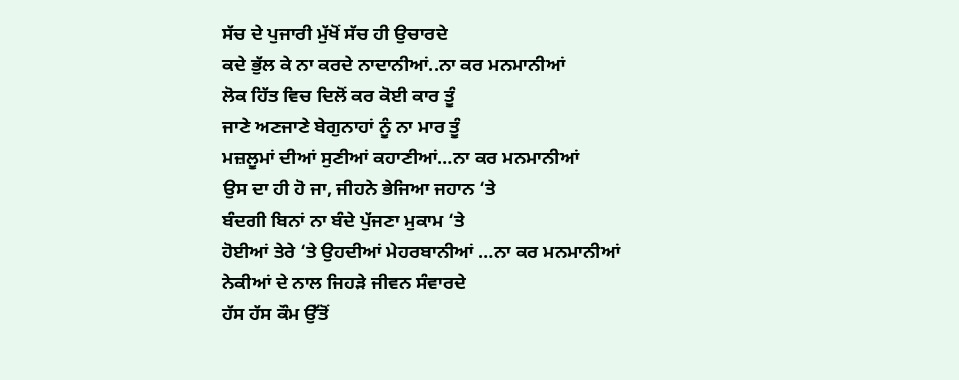ਸੱਚ ਦੇ ਪੁਜਾਰੀ ਮੁੱਖੋਂ ਸੱਚ ਹੀ ਉਚਾਰਦੇ
ਕਦੇ ਭੁੱਲ ਕੇ ਨਾ ਕਰਦੇ ਨਾਦਾਨੀਆਂ..ਨਾ ਕਰ ਮਨਮਾਨੀਆਂ
ਲੋਕ ਹਿੱਤ ਵਿਚ ਦਿਲੋਂ ਕਰ ਕੋਈ ਕਾਰ ਤੂੰ
ਜਾਣੇ ਅਣਜਾਣੇ ਬੇਗੁਨਾਹਾਂ ਨੂੰ ਨਾ ਮਾਰ ਤੂੰ
ਮਜ਼ਲੂਮਾਂ ਦੀਆਂ ਸੁਣੀਆਂ ਕਹਾਣੀਆਂ…ਨਾ ਕਰ ਮਨਮਾਨੀਆਂ
ਉਸ ਦਾ ਹੀ ਹੋ ਜਾ, ਜੀਹਨੇ ਭੇਜਿਆ ਜਹਾਨ ‘ਤੇ
ਬੰਦਗੀ ਬਿਨਾਂ ਨਾ ਬੰਦੇ ਪੁੱਜਣਾ ਮੁਕਾਮ ‘ਤੇ
ਹੋਈਆਂ ਤੇਰੇ ‘ਤੇ ਉਹਦੀਆਂ ਮੇਹਰਬਾਨੀਆਂ …ਨਾ ਕਰ ਮਨਮਾਨੀਆਂ
ਨੇਕੀਆਂ ਦੇ ਨਾਲ ਜਿਹੜੇ ਜੀਵਨ ਸੰਵਾਰਦੇ
ਹੱਸ ਹੱਸ ਕੌਮ ਉੱਤੋਂ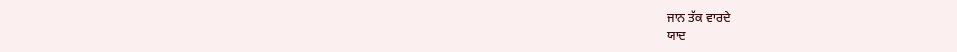ਜਾਨ ਤੱਕ ਵਾਰਦੇ
ਯਾਦ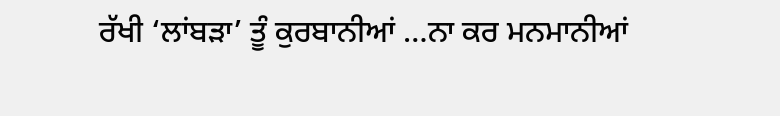ਰੱਖੀ ‘ਲਾਂਬੜਾ’ ਤੂੰ ਕੁਰਬਾਨੀਆਂ …ਨਾ ਕਰ ਮਨਮਾਨੀਆਂ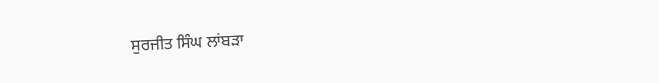ਸੁਰਜੀਤ ਸਿੰਘ ਲਾਂਬੜਾ